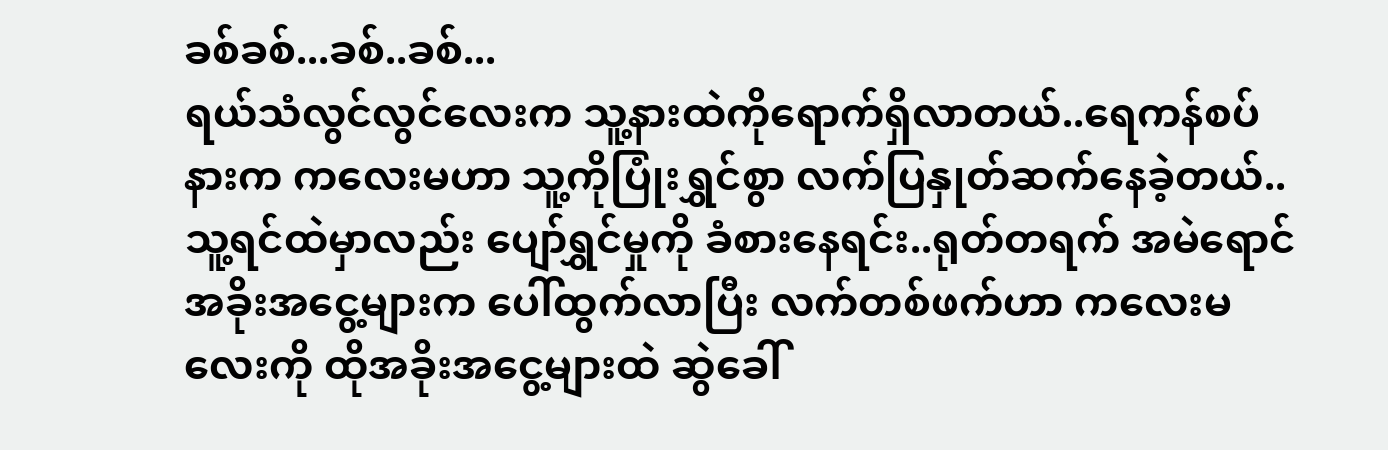ခစ်ခစ်...ခစ်..ခစ်...
ရယ်သံလွင်လွင်လေးက သူ့နားထဲကိုရောက်ရှိလာတယ်..ရေကန်စပ်နားက ကလေးမဟာ သူ့ကိုပြုံးရွှင်စွာ လက်ပြနှုတ်ဆက်နေခဲ့တယ်..သူ့ရင်ထဲမှာလည်း ပျော်ရွှင်မှုကို ခံစားနေရင်း..ရုတ်တရက် အမဲရောင်အခိုးအငွေ့များက ပေါ်ထွက်လာပြီး လက်တစ်ဖက်ဟာ ကလေးမလေးကို ထိုအခိုးအငွေ့များထဲ ဆွဲခေါ်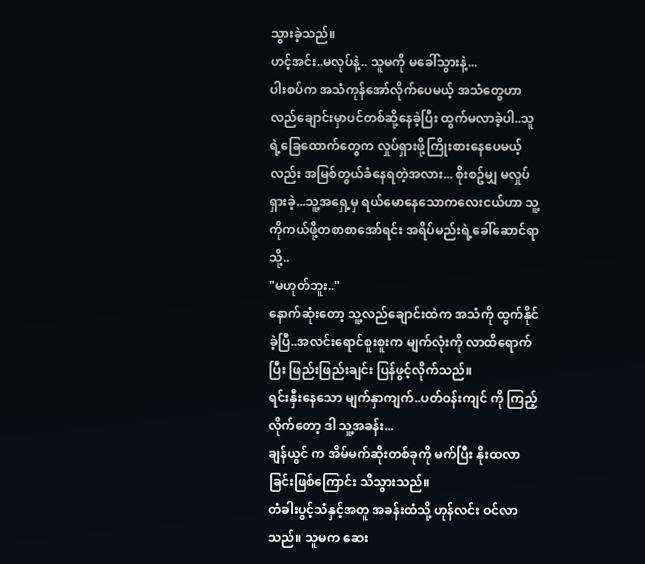သွားခဲ့သည်။
ဟင့်အင်း..မလုပ်နဲ့.. သူမကို မခေါ်သွားနဲ့...
ပါးစပ်က အသံကုန်အော်လိုက်ပေမယ့် အသံတွေဟာ လည်ချောင်းမှာပင်တစ်ဆို့နေခဲ့ပြီး ထွက်မလာခဲ့ပါ..သူရဲ့ခြေထောက်တွေက လှုပ်ရှားဖို့ကြိုးစားနေပေမယ့်လည်း အမြစ်တွယ်ခံနေရတဲ့အလား... စိုးစဥ်မျှ မလှုပ်ရှားခဲ့...သူ့အရှေ့မှ ရယ်မောနေသောကလေးငယ်ဟာ သူ့ကိုကယ်ဖို့တစာစာအော်ရင်း အရိပ်မည်းရဲ့ခေါ်ဆောင်ရာသို့..
"မဟုတ်ဘူး.."
နောက်ဆုံးတော့ သူ့လည်ချောင်းထဲက အသံကို ထွက်နိုင်ခဲ့ပြီ..အလင်းရောင်စူးစူးက မျက်လုံးကို လာထိရောက်ပြီး ဖြည်းဖြည်းချင်း ပြန်ဖွင့်လိုက်သည်။
ရင်းနှီးနေသော မျက်နှာကျက်..ပတ်ဝန်းကျင် ကို ကြည့်လိုက်တော့ ဒါ သူ့အခန်း...
ချန်ယွင် က အိမ်မက်ဆိုးတစ်ခုကို မက်ပြီး နိုးထလာခြင်းဖြစ်ကြောင်း သိသွားသည်။
တံခါးပွင့်သံနှင့်အတူ အခန်းထံသို့ ဟုန်လင်း ဝင်လာသည်။ သူမက ဆေး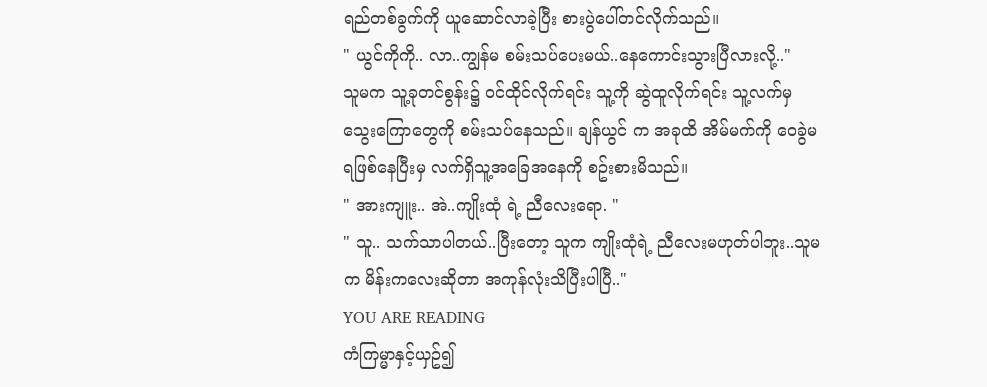ရည်တစ်ခွက်ကို ယူဆောင်လာခဲ့ပြီး စားပွဲပေါ်တင်လိုက်သည်။
" ယွင်ကိုကို.. လာ..ကျွန်မ စမ်းသပ်ပေးမယ်..နေကောင်းသွားပြီလားလို့.."
သူမက သူ့ခုတင်စွန်း၌ ဝင်ထိုင်လိုက်ရင်း သူ့ကို ဆွဲထူလိုက်ရင်း သူ့လက်မှ သွေးကြောတွေကို စမ်းသပ်နေသည်။ ချန်ယွင် က အခုထိ အိမ်မက်ကို ဝေခွဲမရဖြစ်နေပြီးမှ လက်ရှိသူ့အခြေအနေကို စဥ်းစားမိသည်။
" အားကျူး.. အဲ..ကျိုးထုံ ရဲ့ ညီလေးရော. "
" သူ.. သက်သာပါတယ်..ပြီးတော့ သူက ကျိုးထုံရဲ့ ညီလေးမဟုတ်ပါဘူး..သူမက မိန်းကလေးဆိုတာ အကုန်လုံးသိပြီးပါပြီ.."
YOU ARE READING
ကံကြမ္မာနှင့်ယှဥ်၍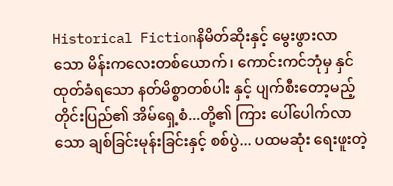Historical Fictionနိမိတ်ဆိုးနှင့် မွေးဖွားလာသော မိန်းကလေးတစ်ယောက်၊ ကောင်းကင်ဘုံမှ နှင်ထုတ်ခံရသော နတ်မိစ္စာတစ်ပါး နှင့် ပျက်စီးတော့မည့် တိုင်းပြည်၏ အိမ်ရှေ့စံ...တို့၏ ကြား ပေါ်ပေါက်လာသော ချစ်ခြင်းမုန်းခြင်းနှင့် စစ်ပွဲ... ပထမဆုံး ရေးဖူးတဲ့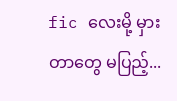fic လေးမို့ မှားတာတွေ မပြည့်...